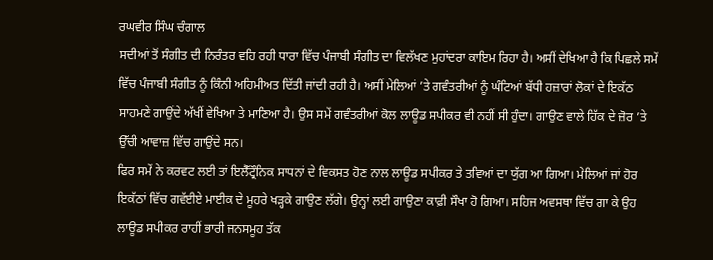ਰਘਵੀਰ ਸਿੰਘ ਚੰਗਾਲ
ਸਦੀਆਂ ਤੋਂ ਸੰਗੀਤ ਦੀ ਨਿਰੰਤਰ ਵਹਿ ਰਹੀ ਧਾਰਾ ਵਿੱਚ ਪੰਜਾਬੀ ਸੰਗੀਤ ਦਾ ਵਿਲੱਖਣ ਮੁਹਾਂਦਰਾ ਕਾਇਮ ਰਿਹਾ ਹੈ। ਅਸੀਂ ਦੇਖਿਆ ਹੈ ਕਿ ਪਿਛਲੇ ਸਮੇਂ ਵਿੱਚ ਪੰਜਾਬੀ ਸੰਗੀਤ ਨੂੰ ਕਿੰਨੀ ਅਹਿਮੀਅਤ ਦਿੱਤੀ ਜਾਂਦੀ ਰਹੀ ਹੈ। ਅਸੀਂ ਮੇਲਿਆਂ ’ਤੇ ਗਵੰਤਰੀਆਂ ਨੂੰ ਘੰਟਿਆਂ ਬੱਧੀ ਹਜ਼ਾਰਾਂ ਲੋਕਾਂ ਦੇ ਇਕੱਠ ਸਾਹਮਣੇ ਗਾਉਂਦੇ ਅੱਖੀਂ ਵੇਖਿਆ ਤੇ ਮਾਣਿਆ ਹੈ। ਉਸ ਸਮੇਂ ਗਵੰਤਰੀਆਂ ਕੋਲ ਲਾਊਡ ਸਪੀਕਰ ਵੀ ਨਹੀਂ ਸੀ ਹੁੰਦਾ। ਗਾਉਣ ਵਾਲੇ ਹਿੱਕ ਦੇ ਜ਼ੋਰ ’ਤੇ ਉੱਚੀ ਆਵਾਜ਼ ਵਿੱਚ ਗਾਉਂਦੇ ਸਨ।
ਫਿਰ ਸਮੇਂ ਨੇ ਕਰਵਟ ਲਈ ਤਾਂ ਇਲੈੱਟ੍ਰੌਨਿਕ ਸਾਧਨਾਂ ਦੇ ਵਿਕਸਤ ਹੋਣ ਨਾਲ ਲਾਊਡ ਸਪੀਕਰ ਤੇ ਤਵਿਆਂ ਦਾ ਯੁੱਗ ਆ ਗਿਆ। ਮੇਲਿਆਂ ਜਾਂ ਹੋਰ ਇਕੱਠਾਂ ਵਿੱਚ ਗਵੱਈਏ ਮਾਈਕ ਦੇ ਮੂਹਰੇ ਖੜ੍ਹਕੇ ਗਾਉਣ ਲੱਗੇ। ਉਨ੍ਹਾਂ ਲਈ ਗਾਉਣਾ ਕਾਫ਼ੀ ਸੌਖਾ ਹੋ ਗਿਆ। ਸਹਿਜ ਅਵਸਥਾ ਵਿੱਚ ਗਾ ਕੇ ਉਹ ਲਾਊਡ ਸਪੀਕਰ ਰਾਹੀਂ ਭਾਰੀ ਜਨਸਮੂਹ ਤੱਕ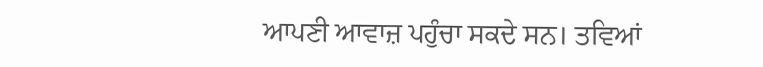ਆਪਣੀ ਆਵਾਜ਼ ਪਹੁੰਚਾ ਸਕਦੇ ਸਨ। ਤਵਿਆਂ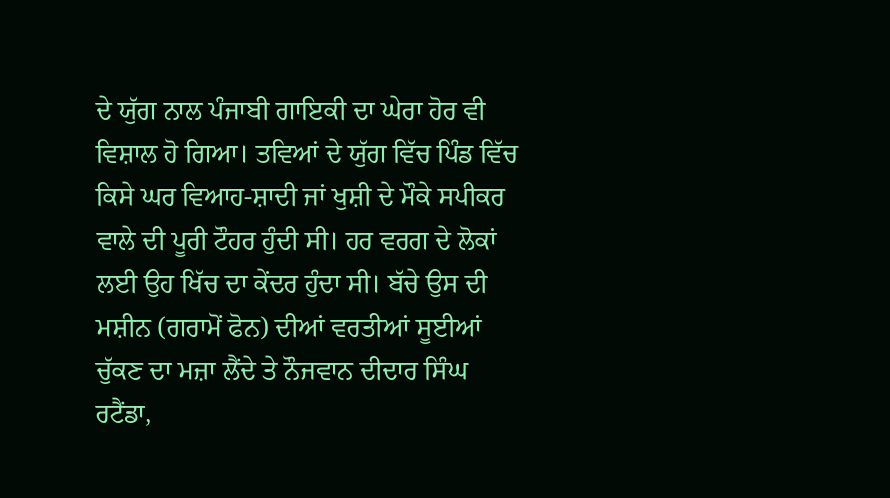ਦੇ ਯੁੱਗ ਨਾਲ ਪੰਜਾਬੀ ਗਾਇਕੀ ਦਾ ਘੇਰਾ ਹੋਰ ਵੀ ਵਿਸ਼ਾਲ ਹੋ ਗਿਆ। ਤਵਿਆਂ ਦੇ ਯੁੱਗ ਵਿੱਚ ਪਿੰਡ ਵਿੱਚ ਕਿਸੇ ਘਰ ਵਿਆਹ-ਸ਼ਾਦੀ ਜਾਂ ਖੁਸ਼ੀ ਦੇ ਮੌਕੇ ਸਪੀਕਰ ਵਾਲੇ ਦੀ ਪੂਰੀ ਟੌਹਰ ਹੁੰਦੀ ਸੀ। ਹਰ ਵਰਗ ਦੇ ਲੋਕਾਂ ਲਈ ਉਹ ਖਿੱਚ ਦਾ ਕੇਂਦਰ ਹੁੰਦਾ ਸੀ। ਬੱਚੇ ਉਸ ਦੀ ਮਸ਼ੀਨ (ਗਰਾਮੋਂ ਫੋਨ) ਦੀਆਂ ਵਰਤੀਆਂ ਸੂਈਆਂ ਚੁੱਕਣ ਦਾ ਮਜ਼ਾ ਲੈਂਦੇ ਤੇ ਨੌਜਵਾਨ ਦੀਦਾਰ ਸਿੰਘ ਰਟੈਂਡਾ,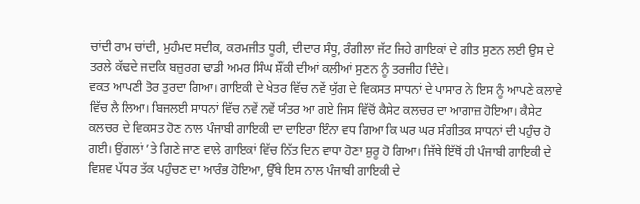ਚਾਂਦੀ ਰਾਮ ਚਾਂਦੀ, ਮੁਹੰਮਦ ਸਦੀਕ, ਕਰਮਜੀਤ ਧੂਰੀ, ਦੀਦਾਰ ਸੰਧੂ, ਰੰਗੀਲਾ ਜੱਟ ਜਿਹੇ ਗਾਇਕਾਂ ਦੇ ਗੀਤ ਸੁਣਨ ਲਈ ਉਸ ਦੇ ਤਰਲੇ ਕੱਢਦੇ ਜਦਕਿ ਬਜ਼ੁਰਗ ਢਾਡੀ ਅਮਰ ਸਿੰਘ ਸ਼ੌਂਕੀ ਦੀਆਂ ਕਲੀਆਂ ਸੁਣਨ ਨੂੰ ਤਰਜੀਹ ਦਿੰਦੇ।
ਵਕਤ ਆਪਣੀ ਤੋਰ ਤੁਰਦਾ ਗਿਆ। ਗਾਇਕੀ ਦੇ ਖੇਤਰ ਵਿੱਚ ਨਵੇਂ ਯੁੱਗ ਦੇ ਵਿਕਸਤ ਸਾਧਨਾਂ ਦੇ ਪਾਸਾਰ ਨੇ ਇਸ ਨੂੰ ਆਪਣੇ ਕਲਾਵੇ ਵਿੱਚ ਲੈ ਲਿਆ। ਬਿਜਲਈ ਸਾਧਨਾਂ ਵਿੱਚ ਨਵੇਂ ਨਵੇਂ ਯੰਤਰ ਆ ਗਏ ਜਿਸ ਵਿੱਚੋਂ ਕੈਸੇਟ ਕਲਚਰ ਦਾ ਆਗਾਜ਼ ਹੋਇਆ। ਕੈਸੇਟ ਕਲਚਰ ਦੇ ਵਿਕਸਤ ਹੋਣ ਨਾਲ ਪੰਜਾਬੀ ਗਾਇਕੀ ਦਾ ਦਾਇਰਾ ਇੰਨਾ ਵਧ ਗਿਆ ਕਿ ਘਰ ਘਰ ਸੰਗੀਤਕ ਸਾਧਨਾਂ ਦੀ ਪਹੁੰਚ ਹੋ ਗਈ। ਉਂਗਲਾਂ ’ਤੇ ਗਿਣੇ ਜਾਣ ਵਾਲੇ ਗਾਇਕਾਂ ਵਿੱਚ ਨਿੱਤ ਦਿਨ ਵਾਧਾ ਹੋਣਾ ਸ਼ੁਰੂ ਹੋ ਗਿਆ। ਜਿੱਥੇ ਇੱਥੋਂ ਹੀ ਪੰਜਾਬੀ ਗਾਇਕੀ ਦੇ ਵਿਸ਼ਵ ਪੱਧਰ ਤੱਕ ਪਹੁੰਚਣ ਦਾ ਆਰੰਭ ਹੋਇਆ, ਉੱਥੇ ਇਸ ਨਾਲ ਪੰਜਾਬੀ ਗਾਇਕੀ ਦੇ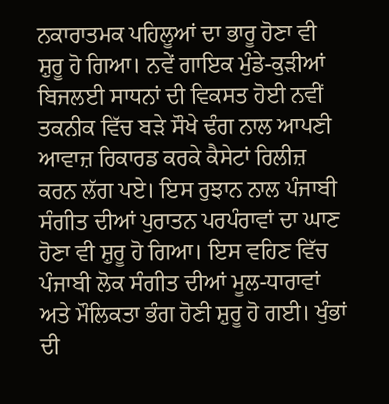ਨਕਾਰਾਤਮਕ ਪਹਿਲੂਆਂ ਦਾ ਭਾਰੂ ਹੋਣਾ ਵੀ ਸ਼ੁਰੂ ਹੋ ਗਿਆ। ਨਵੇਂ ਗਾਇਕ ਮੁੰਡੇ-ਕੁੜੀਆਂ ਬਿਜਲਈ ਸਾਧਨਾਂ ਦੀ ਵਿਕਸਤ ਹੋਈ ਨਵੀਂ ਤਕਨੀਕ ਵਿੱਚ ਬੜੇ ਸੌਖੇ ਢੰਗ ਨਾਲ ਆਪਣੀ ਆਵਾਜ਼ ਰਿਕਾਰਡ ਕਰਕੇ ਕੈਸੇਟਾਂ ਰਿਲੀਜ਼ ਕਰਨ ਲੱਗ ਪਏ। ਇਸ ਰੁਝਾਨ ਨਾਲ ਪੰਜਾਬੀ ਸੰਗੀਤ ਦੀਆਂ ਪੁਰਾਤਨ ਪਰਪੰਰਾਵਾਂ ਦਾ ਘਾਣ ਹੋਣਾ ਵੀ ਸ਼ੁਰੂ ਹੋ ਗਿਆ। ਇਸ ਵਹਿਣ ਵਿੱਚ ਪੰਜਾਬੀ ਲੋਕ ਸੰਗੀਤ ਦੀਆਂ ਮੂਲ-ਧਾਰਾਵਾਂ ਅਤੇ ਮੌਲਿਕਤਾ ਭੰਗ ਹੋਣੀ ਸ਼ੁਰੂ ਹੋ ਗਈ। ਖੁੰਭਾਂ ਦੀ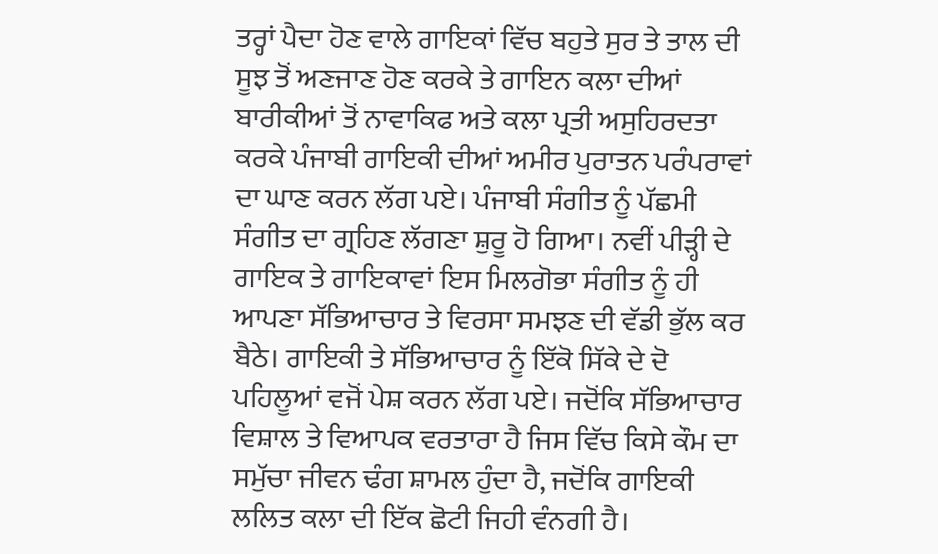ਤਰ੍ਹਾਂ ਪੈਦਾ ਹੋਣ ਵਾਲੇ ਗਾਇਕਾਂ ਵਿੱਚ ਬਹੁਤੇ ਸੁਰ ਤੇ ਤਾਲ ਦੀ ਸੂਝ ਤੋਂ ਅਣਜਾਣ ਹੋਣ ਕਰਕੇ ਤੇ ਗਾਇਨ ਕਲਾ ਦੀਆਂ ਬਾਰੀਕੀਆਂ ਤੋਂ ਨਾਵਾਕਿਫ ਅਤੇ ਕਲਾ ਪ੍ਰਤੀ ਅਸੁਹਿਰਦਤਾ ਕਰਕੇ ਪੰਜਾਬੀ ਗਾਇਕੀ ਦੀਆਂ ਅਮੀਰ ਪੁਰਾਤਨ ਪਰੰਪਰਾਵਾਂ ਦਾ ਘਾਣ ਕਰਨ ਲੱਗ ਪਏ। ਪੰਜਾਬੀ ਸੰਗੀਤ ਨੂੰ ਪੱਛਮੀ ਸੰਗੀਤ ਦਾ ਗ੍ਰਹਿਣ ਲੱਗਣਾ ਸ਼ੁਰੂ ਹੋ ਗਿਆ। ਨਵੀਂ ਪੀੜ੍ਹੀ ਦੇ ਗਾਇਕ ਤੇ ਗਾਇਕਾਵਾਂ ਇਸ ਮਿਲਗੋਭਾ ਸੰਗੀਤ ਨੂੰ ਹੀ ਆਪਣਾ ਸੱਭਿਆਚਾਰ ਤੇ ਵਿਰਸਾ ਸਮਝਣ ਦੀ ਵੱਡੀ ਭੁੱਲ ਕਰ ਬੈਠੇ। ਗਾਇਕੀ ਤੇ ਸੱਭਿਆਚਾਰ ਨੂੰ ਇੱਕੋ ਸਿੱਕੇ ਦੇ ਦੋ ਪਹਿਲੂਆਂ ਵਜੋਂ ਪੇਸ਼ ਕਰਨ ਲੱਗ ਪਏ। ਜਦੋਂਕਿ ਸੱਭਿਆਚਾਰ ਵਿਸ਼ਾਲ ਤੇ ਵਿਆਪਕ ਵਰਤਾਰਾ ਹੈ ਜਿਸ ਵਿੱਚ ਕਿਸੇ ਕੌਮ ਦਾ ਸਮੁੱਚਾ ਜੀਵਨ ਢੰਗ ਸ਼ਾਮਲ ਹੁੰਦਾ ਹੈ, ਜਦੋਂਕਿ ਗਾਇਕੀ ਲਲਿਤ ਕਲਾ ਦੀ ਇੱਕ ਛੋਟੀ ਜਿਹੀ ਵੰਨਗੀ ਹੈ।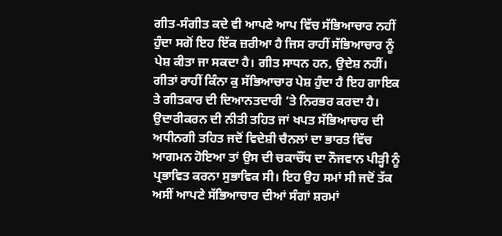ਗੀਤ-ਸੰਗੀਤ ਕਦੇ ਵੀ ਆਪਣੇ ਆਪ ਵਿੱਚ ਸੱਭਿਆਚਾਰ ਨਹੀਂ ਹੁੰਦਾ ਸਗੋਂ ਇਹ ਇੱਕ ਜ਼ਰੀਆ ਹੈ ਜਿਸ ਰਾਹੀਂ ਸੱਭਿਆਚਾਰ ਨੂੰ ਪੇਸ਼ ਕੀਤਾ ਜਾ ਸਕਦਾ ਹੈ। ਗੀਤ ਸਾਧਨ ਹਨ, ਉਦੇਸ਼ ਨਹੀਂ। ਗੀਤਾਂ ਰਾਹੀਂ ਕਿੰਨਾ ਕੁ ਸੱਭਿਆਚਾਰ ਪੇਸ਼ ਹੁੰਦਾ ਹੈ ਇਹ ਗਾਇਕ ਤੇ ਗੀਤਕਾਰ ਦੀ ਦਿਆਨਤਦਾਰੀ ’ਤੇ ਨਿਰਭਰ ਕਰਦਾ ਹੈ।
ਉਦਾਰੀਕਰਨ ਦੀ ਨੀਤੀ ਤਹਿਤ ਜਾਂ ਖਪਤ ਸੱਭਿਆਚਾਰ ਦੀ ਅਧੀਨਗੀ ਤਹਿਤ ਜਦੋਂ ਵਿਦੇਸ਼ੀ ਚੈਨਲਾਂ ਦਾ ਭਾਰਤ ਵਿੱਚ ਆਗਮਨ ਹੋਇਆ ਤਾਂ ਉਸ ਦੀ ਚਕਾਚੌਂਧ ਦਾ ਨੌਜਵਾਨ ਪੀੜ੍ਹੀ ਨੂੰ ਪ੍ਰਭਾਵਿਤ ਕਰਨਾ ਸੁਭਾਵਿਕ ਸੀ। ਇਹ ਉਹ ਸਮਾਂ ਸੀ ਜਦੋਂ ਤੱਕ ਅਸੀਂ ਆਪਣੇ ਸੱਭਿਆਚਾਰ ਦੀਆਂ ਸੰਗਾਂ ਸ਼ਰਮਾਂ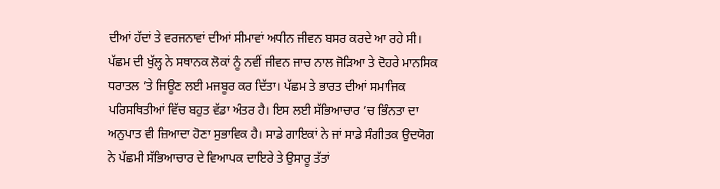ਦੀਆਂ ਹੱਦਾਂ ਤੇ ਵਰਜਨਾਵਾਂ ਦੀਆਂ ਸੀਮਾਵਾਂ ਅਧੀਨ ਜੀਵਨ ਬਸਰ ਕਰਦੇ ਆ ਰਹੇ ਸੀ। ਪੱਛਮ ਦੀ ਖੁੱਲ੍ਹ ਨੇ ਸਥਾਨਕ ਲੋਕਾਂ ਨੂੰ ਨਵੀਂ ਜੀਵਨ ਜਾਚ ਨਾਲ ਜੋੜਿਆ ਤੇ ਦੋਹਰੇ ਮਾਨਸਿਕ ਧਰਾਤਲ ’ਤੇ ਜਿਊਣ ਲਈ ਮਜਬੂਰ ਕਰ ਦਿੱਤਾ। ਪੱਛਮ ਤੇ ਭਾਰਤ ਦੀਆਂ ਸਮਾਜਿਕ ਪਰਿਸਥਿਤੀਆਂ ਵਿੱਚ ਬਹੁਤ ਵੱਡਾ ਅੰਤਰ ਹੈ। ਇਸ ਲਈ ਸੱਭਿਆਚਾਰ ’ਚ ਭਿੰਨਤਾ ਦਾ ਅਨੁਪਾਤ ਵੀ ਜ਼ਿਆਦਾ ਹੋਣਾ ਸੁਭਾਵਿਕ ਹੈ। ਸਾਡੇ ਗਾਇਕਾਂ ਨੇ ਜਾਂ ਸਾਡੇ ਸੰਗੀਤਕ ਉਦਯੋਗ ਨੇ ਪੱਛਮੀ ਸੱਭਿਆਚਾਰ ਦੇ ਵਿਆਪਕ ਦਾਇਰੇ ਤੇ ਉਸਾਰੂ ਤੱਤਾਂ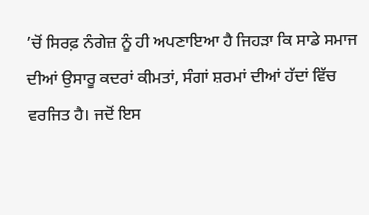’ਚੋਂ ਸਿਰਫ਼ ਨੰਗੇਜ਼ ਨੂੰ ਹੀ ਅਪਣਾਇਆ ਹੈ ਜਿਹੜਾ ਕਿ ਸਾਡੇ ਸਮਾਜ ਦੀਆਂ ਉਸਾਰੂ ਕਦਰਾਂ ਕੀਮਤਾਂ, ਸੰਗਾਂ ਸ਼ਰਮਾਂ ਦੀਆਂ ਹੱਦਾਂ ਵਿੱਚ ਵਰਜਿਤ ਹੈ। ਜਦੋਂ ਇਸ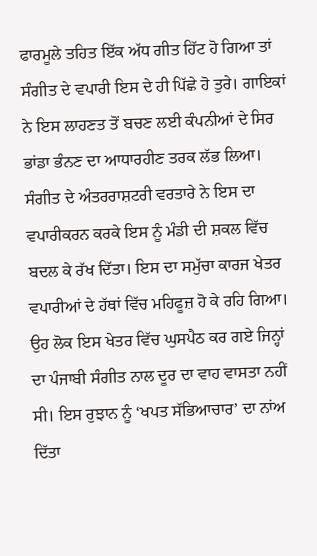ਫਾਰਮੂਲੇ ਤਹਿਤ ਇੱਕ ਅੱਧ ਗੀਤ ਹਿੱਟ ਹੋ ਗਿਆ ਤਾਂ ਸੰਗੀਤ ਦੇ ਵਪਾਰੀ ਇਸ ਦੇ ਹੀ ਪਿੱਛੇ ਹੋ ਤੁਰੇ। ਗਾਇਕਾਂ ਨੇ ਇਸ ਲਾਹਣਤ ਤੋਂ ਬਚਣ ਲਈ ਕੰਪਨੀਆਂ ਦੇ ਸਿਰ ਭਾਂਡਾ ਭੰਨਣ ਦਾ ਆਧਾਰਹੀਣ ਤਰਕ ਲੱਭ ਲਿਆ।
ਸੰਗੀਤ ਦੇ ਅੰਤਰਰਾਸ਼ਟਰੀ ਵਰਤਾਰੇ ਨੇ ਇਸ ਦਾ ਵਪਾਰੀਕਰਨ ਕਰਕੇ ਇਸ ਨੂੰ ਮੰਡੀ ਦੀ ਸ਼ਕਲ ਵਿੱਚ ਬਦਲ ਕੇ ਰੱਖ ਦਿੱਤਾ। ਇਸ ਦਾ ਸਮੁੱਚਾ ਕਾਰਜ ਖੇਤਰ ਵਪਾਰੀਆਂ ਦੇ ਹੱਥਾਂ ਵਿੱਚ ਮਹਿਫੂਜ਼ ਹੋ ਕੇ ਰਹਿ ਗਿਆ। ਉਹ ਲੋਕ ਇਸ ਖੇਤਰ ਵਿੱਚ ਘੁਸਪੈਠ ਕਰ ਗਏ ਜਿਨ੍ਹਾਂ ਦਾ ਪੰਜਾਬੀ ਸੰਗੀਤ ਨਾਲ ਦੂਰ ਦਾ ਵਾਹ ਵਾਸਤਾ ਨਹੀਂ ਸੀ। ਇਸ ਰੁਝਾਨ ਨੂੰ ‘ਖਪਤ ਸੱਭਿਆਚਾਰ’ ਦਾ ਨਾਂਅ ਦਿੱਤਾ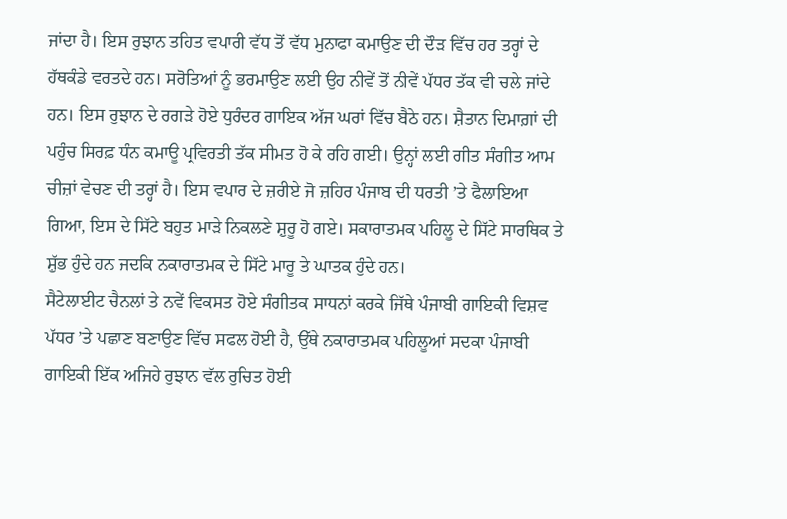ਜਾਂਦਾ ਹੈ। ਇਸ ਰੁਝਾਨ ਤਹਿਤ ਵਪਾਰੀ ਵੱਧ ਤੋਂ ਵੱਧ ਮੁਨਾਫਾ ਕਮਾਉਣ ਦੀ ਦੌੜ ਵਿੱਚ ਹਰ ਤਰ੍ਹਾਂ ਦੇ ਹੱਥਕੰਡੇ ਵਰਤਦੇ ਹਨ। ਸਰੋਤਿਆਂ ਨੂੰ ਭਰਮਾਉਣ ਲਈ ਉਹ ਨੀਵੇਂ ਤੋਂ ਨੀਵੇਂ ਪੱਧਰ ਤੱਕ ਵੀ ਚਲੇ ਜਾਂਦੇ ਹਨ। ਇਸ ਰੁਝਾਨ ਦੇ ਰਗੜੇ ਹੋਏ ਧੁਰੰਦਰ ਗਾਇਕ ਅੱਜ ਘਰਾਂ ਵਿੱਚ ਬੈਠੇ ਹਨ। ਸ਼ੈਤਾਨ ਦਿਮਾਗ਼ਾਂ ਦੀ ਪਹੁੰਚ ਸਿਰਫ਼ ਧੰਨ ਕਮਾਊ ਪ੍ਰਵਿਰਤੀ ਤੱਕ ਸੀਮਤ ਹੋ ਕੇ ਰਹਿ ਗਈ। ਉਨ੍ਹਾਂ ਲਈ ਗੀਤ ਸੰਗੀਤ ਆਮ ਚੀਜ਼ਾਂ ਵੇਚਣ ਦੀ ਤਰ੍ਹਾਂ ਹੈ। ਇਸ ਵਪਾਰ ਦੇ ਜ਼ਰੀਏ ਜੋ ਜ਼ਹਿਰ ਪੰਜਾਬ ਦੀ ਧਰਤੀ ’ਤੇ ਫੈਲਾਇਆ ਗਿਆ, ਇਸ ਦੇ ਸਿੱਟੇ ਬਹੁਤ ਮਾੜੇ ਨਿਕਲਣੇ ਸ਼ੁਰੂ ਹੋ ਗਏ। ਸਕਾਰਾਤਮਕ ਪਹਿਲੂ ਦੇ ਸਿੱਟੇ ਸਾਰਥਿਕ ਤੇ ਸ਼ੁੱਭ ਹੁੰਦੇ ਹਨ ਜਦਕਿ ਨਕਾਰਾਤਮਕ ਦੇ ਸਿੱਟੇ ਮਾਰੂ ਤੇ ਘਾਤਕ ਹੁੰਦੇ ਹਨ।
ਸੈਟੇਲਾਈਟ ਚੈਨਲਾਂ ਤੇ ਨਵੇਂ ਵਿਕਸਤ ਹੋਏ ਸੰਗੀਤਕ ਸਾਧਨਾਂ ਕਰਕੇ ਜਿੱਥੇ ਪੰਜਾਬੀ ਗਾਇਕੀ ਵਿਸ਼ਵ ਪੱਧਰ ’ਤੇ ਪਛਾਣ ਬਣਾਉਣ ਵਿੱਚ ਸਫਲ ਹੋਈ ਹੈ, ਉੱਥੇ ਨਕਾਰਾਤਮਕ ਪਹਿਲੂਆਂ ਸਦਕਾ ਪੰਜਾਬੀ ਗਾਇਕੀ ਇੱਕ ਅਜਿਹੇ ਰੁਝਾਨ ਵੱਲ ਰੁਚਿਤ ਹੋਈ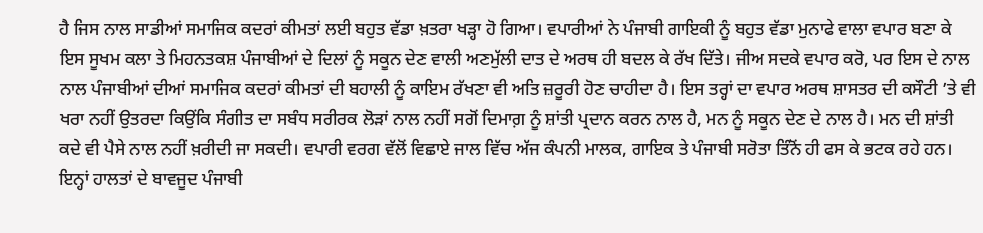ਹੈ ਜਿਸ ਨਾਲ ਸਾਡੀਆਂ ਸਮਾਜਿਕ ਕਦਰਾਂ ਕੀਮਤਾਂ ਲਈ ਬਹੁਤ ਵੱਡਾ ਖ਼ਤਰਾ ਖੜ੍ਹਾ ਹੋ ਗਿਆ। ਵਪਾਰੀਆਂ ਨੇ ਪੰਜਾਬੀ ਗਾਇਕੀ ਨੂੰ ਬਹੁਤ ਵੱਡਾ ਮੁਨਾਫੇ ਵਾਲਾ ਵਪਾਰ ਬਣਾ ਕੇ ਇਸ ਸੂਖਮ ਕਲਾ ਤੇ ਮਿਹਨਤਕਸ਼ ਪੰਜਾਬੀਆਂ ਦੇ ਦਿਲਾਂ ਨੂੰ ਸਕੂਨ ਦੇਣ ਵਾਲੀ ਅਣਮੁੱਲੀ ਦਾਤ ਦੇ ਅਰਥ ਹੀ ਬਦਲ ਕੇ ਰੱਖ ਦਿੱਤੇ। ਜੀਅ ਸਦਕੇ ਵਪਾਰ ਕਰੋ, ਪਰ ਇਸ ਦੇ ਨਾਲ ਨਾਲ ਪੰਜਾਬੀਆਂ ਦੀਆਂ ਸਮਾਜਿਕ ਕਦਰਾਂ ਕੀਮਤਾਂ ਦੀ ਬਹਾਲੀ ਨੂੰ ਕਾਇਮ ਰੱਖਣਾ ਵੀ ਅਤਿ ਜ਼ਰੂਰੀ ਹੋਣ ਚਾਹੀਦਾ ਹੈ। ਇਸ ਤਰ੍ਹਾਂ ਦਾ ਵਪਾਰ ਅਰਥ ਸ਼ਾਸਤਰ ਦੀ ਕਸੌਟੀ ’ਤੇ ਵੀ ਖਰਾ ਨਹੀਂ ਉਤਰਦਾ ਕਿਉਂਕਿ ਸੰਗੀਤ ਦਾ ਸਬੰਧ ਸਰੀਰਕ ਲੋੜਾਂ ਨਾਲ ਨਹੀਂ ਸਗੋਂ ਦਿਮਾਗ਼ ਨੂੰ ਸ਼ਾਂਤੀ ਪ੍ਰਦਾਨ ਕਰਨ ਨਾਲ ਹੈ, ਮਨ ਨੂੰ ਸਕੂਨ ਦੇਣ ਦੇ ਨਾਲ ਹੈ। ਮਨ ਦੀ ਸ਼ਾਂਤੀ ਕਦੇ ਵੀ ਪੈਸੇ ਨਾਲ ਨਹੀਂ ਖ਼ਰੀਦੀ ਜਾ ਸਕਦੀ। ਵਪਾਰੀ ਵਰਗ ਵੱਲੋਂ ਵਿਛਾਏ ਜਾਲ ਵਿੱਚ ਅੱਜ ਕੰਪਨੀ ਮਾਲਕ, ਗਾਇਕ ਤੇ ਪੰਜਾਬੀ ਸਰੋਤਾ ਤਿੰਨੋਂ ਹੀ ਫਸ ਕੇ ਭਟਕ ਰਹੇ ਹਨ।
ਇਨ੍ਹਾਂ ਹਾਲਤਾਂ ਦੇ ਬਾਵਜੂਦ ਪੰਜਾਬੀ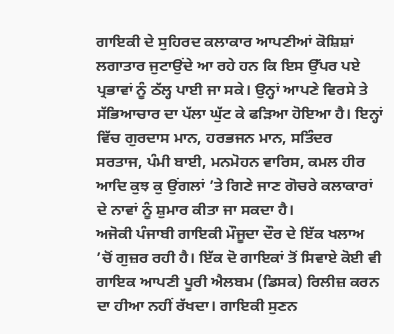ਗਾਇਕੀ ਦੇ ਸੁਹਿਰਦ ਕਲਾਕਾਰ ਆਪਣੀਆਂ ਕੋਸ਼ਿਸ਼ਾਂ ਲਗਾਤਾਰ ਜੁਟਾਉਂਦੇ ਆ ਰਹੇ ਹਨ ਕਿ ਇਸ ਉੱਪਰ ਪਏ ਪ੍ਰਭਾਵਾਂ ਨੂੰ ਠੱਲ੍ਹ ਪਾਈ ਜਾ ਸਕੇ। ਉਨ੍ਹਾਂ ਆਪਣੇ ਵਿਰਸੇ ਤੇ ਸੱਭਿਆਚਾਰ ਦਾ ਪੱਲਾ ਘੁੱਟ ਕੇ ਫੜਿਆ ਹੋਇਆ ਹੈ। ਇਨ੍ਹਾਂ ਵਿੱਚ ਗੁਰਦਾਸ ਮਾਨ, ਹਰਭਜਨ ਮਾਨ, ਸਤਿੰਦਰ ਸਰਤਾਜ, ਪੰਮੀ ਬਾਈ, ਮਨਮੋਹਨ ਵਾਰਿਸ, ਕਮਲ ਹੀਰ ਆਦਿ ਕੁਝ ਕੁ ਉਂਗਲਾਂ ’ਤੇ ਗਿਣੇ ਜਾਣ ਗੋਚਰੇ ਕਲਾਕਾਰਾਂ ਦੇ ਨਾਵਾਂ ਨੂੰ ਸ਼ੁਮਾਰ ਕੀਤਾ ਜਾ ਸਕਦਾ ਹੈ।
ਅਜੋਕੀ ਪੰਜਾਬੀ ਗਾਇਕੀ ਮੌਜੂਦਾ ਦੌਰ ਦੇ ਇੱਕ ਖਲਾਅ ’ਚੋਂ ਗੁਜ਼ਰ ਰਹੀ ਹੈ। ਇੱਕ ਦੋ ਗਾਇਕਾਂ ਤੋਂ ਸਿਵਾਏ ਕੋਈ ਵੀ ਗਾਇਕ ਆਪਣੀ ਪੂਰੀ ਐਲਬਮ (ਡਿਸਕ) ਰਿਲੀਜ਼ ਕਰਨ ਦਾ ਹੀਆ ਨਹੀਂ ਰੱਖਦਾ। ਗਾਇਕੀ ਸੁਣਨ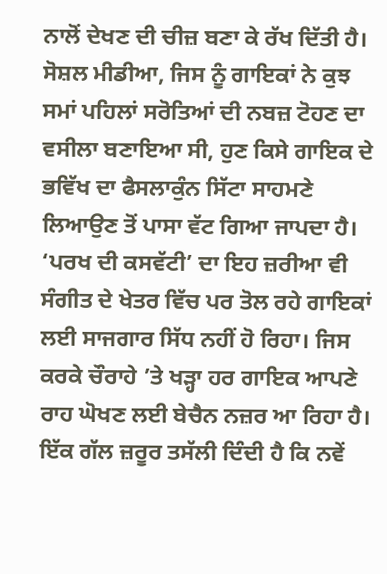ਨਾਲੋਂ ਦੇਖਣ ਦੀ ਚੀਜ਼ ਬਣਾ ਕੇ ਰੱਖ ਦਿੱਤੀ ਹੈ। ਸੋਸ਼ਲ ਮੀਡੀਆ, ਜਿਸ ਨੂੰ ਗਾਇਕਾਂ ਨੇ ਕੁਝ ਸਮਾਂ ਪਹਿਲਾਂ ਸਰੋਤਿਆਂ ਦੀ ਨਬਜ਼ ਟੋਹਣ ਦਾ ਵਸੀਲਾ ਬਣਾਇਆ ਸੀ, ਹੁਣ ਕਿਸੇ ਗਾਇਕ ਦੇ ਭਵਿੱਖ ਦਾ ਫੈਸਲਾਕੁੰਨ ਸਿੱਟਾ ਸਾਹਮਣੇ ਲਿਆਉਣ ਤੋਂ ਪਾਸਾ ਵੱਟ ਗਿਆ ਜਾਪਦਾ ਹੈ। ‘ਪਰਖ ਦੀ ਕਸਵੱਟੀ’ ਦਾ ਇਹ ਜ਼ਰੀਆ ਵੀ ਸੰਗੀਤ ਦੇ ਖੇਤਰ ਵਿੱਚ ਪਰ ਤੋਲ ਰਹੇ ਗਾਇਕਾਂ ਲਈ ਸਾਜਗਾਰ ਸਿੱਧ ਨਹੀਂ ਹੋ ਰਿਹਾ। ਜਿਸ ਕਰਕੇ ਚੌਰਾਹੇ ’ਤੇ ਖੜ੍ਹਾ ਹਰ ਗਾਇਕ ਆਪਣੇ ਰਾਹ ਘੋਖਣ ਲਈ ਬੇਚੈਨ ਨਜ਼ਰ ਆ ਰਿਹਾ ਹੈ। ਇੱਕ ਗੱਲ ਜ਼ਰੂਰ ਤਸੱਲੀ ਦਿੰਦੀ ਹੈ ਕਿ ਨਵੇਂ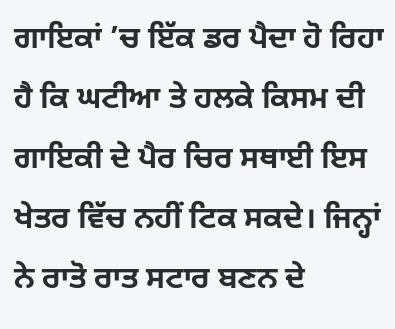ਗਾਇਕਾਂ ’ਚ ਇੱਕ ਡਰ ਪੈਦਾ ਹੋ ਰਿਹਾ ਹੈ ਕਿ ਘਟੀਆ ਤੇ ਹਲਕੇ ਕਿਸਮ ਦੀ ਗਾਇਕੀ ਦੇ ਪੈਰ ਚਿਰ ਸਥਾਈ ਇਸ ਖੇਤਰ ਵਿੱਚ ਨਹੀਂ ਟਿਕ ਸਕਦੇ। ਜਿਨ੍ਹਾਂ ਨੇ ਰਾਤੋ ਰਾਤ ਸਟਾਰ ਬਣਨ ਦੇ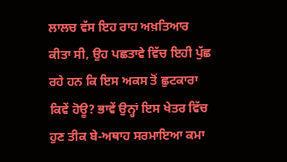ਲਾਲਚ ਵੱਸ ਇਹ ਰਾਹ ਅਖ਼ਤਿਆਰ ਕੀਤਾ ਸੀ, ਉਹ ਪਛਤਾਵੇ ਵਿੱਚ ਇਹੀ ਪੁੱਛ ਰਹੇ ਹਨ ਕਿ ਇਸ ਅਕਸ ਤੋਂ ਛੁਟਕਾਰਾ ਕਿਵੇਂ ਹੋਊ? ਭਾਵੇਂ ਉਨ੍ਹਾਂ ਇਸ ਖੇਤਰ ਵਿੱਚ ਹੁਣ ਤੀਕ ਬੇ-ਅਥਾਹ ਸਰਮਾਇਆ ਕਮਾ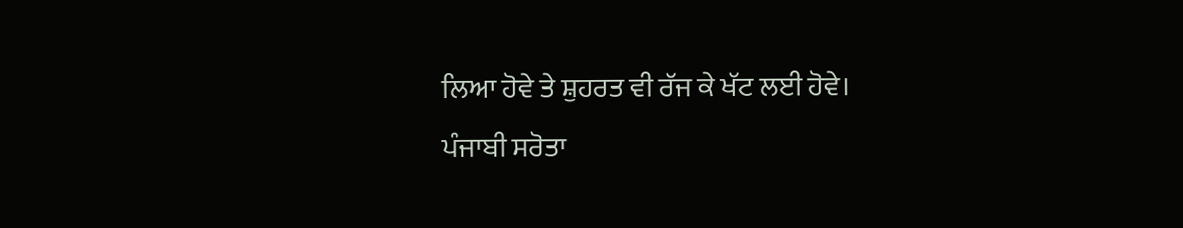ਲਿਆ ਹੋਵੇ ਤੇ ਸ਼ੁਹਰਤ ਵੀ ਰੱਜ ਕੇ ਖੱਟ ਲਈ ਹੋਵੇ।
ਪੰਜਾਬੀ ਸਰੋਤਾ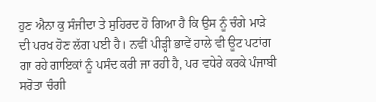ਹੁਣ ਐਨਾ ਕੁ ਸੰਜੀਦਾ ਤੇ ਸੁਹਿਰਦ ਹੋ ਗਿਆ ਹੈ ਕਿ ਉਸ ਨੂੰ ਚੰਗੇ ਮਾੜੇ ਦੀ ਪਰਖ ਹੋਣ ਲੱਗ ਪਈ ਹੈ। ਨਵੀਂ ਪੀੜ੍ਹੀ ਭਾਵੇਂ ਹਾਲੇ ਵੀ ਊਟ ਪਟਾਂਗ ਗਾ ਰਹੇ ਗਾਇਕਾਂ ਨੂੰ ਪਸੰਦ ਕਰੀ ਜਾ ਰਹੀ ਹੈ, ਪਰ ਵਧੇਰੇ ਕਰਕੇ ਪੰਜਾਬੀ ਸਰੋਤਾ ਚੰਗੀ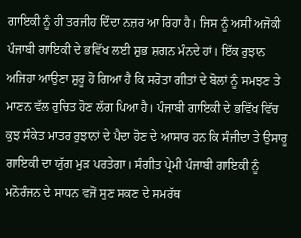ਗਾਇਕੀ ਨੂੰ ਹੀ ਤਰਜੀਹ ਦਿੰਦਾ ਨਜ਼ਰ ਆ ਰਿਹਾ ਹੈ। ਜਿਸ ਨੂੰ ਅਸੀਂ ਅਜੋਕੀ ਪੰਜਾਬੀ ਗਾਇਕੀ ਦੇ ਭਵਿੱਖ ਲਈ ਸ਼ੁਭ ਸ਼ਗਨ ਮੰਨਦੇ ਹਾਂ। ਇੱਕ ਰੁਝਾਨ ਅਜਿਹਾ ਆਉਣਾ ਸ਼ੁਰੂ ਹੋ ਗਿਆ ਹੈ ਕਿ ਸਰੋਤਾ ਗੀਤਾਂ ਦੇ ਬੋਲਾਂ ਨੂੰ ਸਮਝਣ ਤੇ ਮਾਣਨ ਵੱਲ ਰੁਚਿਤ ਹੋਣ ਲੱਗ ਪਿਆ ਹੈ। ਪੰਜਾਬੀ ਗਾਇਕੀ ਦੇ ਭਵਿੱਖ ਵਿੱਚ ਕੁਝ ਸੰਕੇਤ ਮਾਤਰ ਰੁਝਾਨਾਂ ਦੇ ਪੈਦਾ ਹੋਣ ਦੇ ਆਸਾਰ ਹਨ ਕਿ ਸੰਜੀਦਾ ਤੇ ਉਸਾਰੂ ਗਾਇਕੀ ਦਾ ਯੁੱਗ ਮੁੜ ਪਰਤੇਗਾ। ਸੰਗੀਤ ਪ੍ਰੇਮੀ ਪੰਜਾਬੀ ਗਾਇਕੀ ਨੂੰ ਮਨੋਰੰਜਨ ਦੇ ਸਾਧਨ ਵਜੋਂ ਸੁਣ ਸਕਣ ਦੇ ਸਮਰੱਥ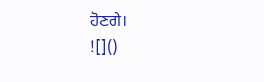ਹੋਣਗੇ।
![]()